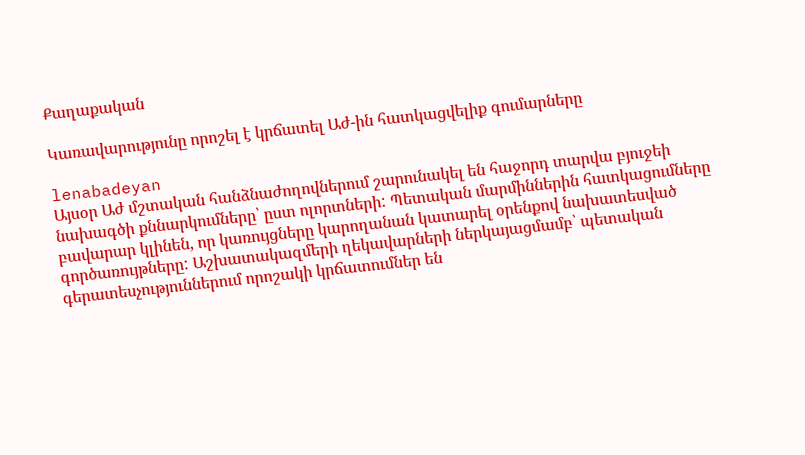Քաղաքական

Կառավարությունը որոշել է կրճատել Աժ-ին հատկացվելիք գումարները

lenabadeyan
Այսօր Աժ մշտական հանձնաժողովներում շարունակել են հաջորդ տարվա բյուջեի նախագծի քննարկումները՝ ըստ ոլորտների: Պետական մարմիններին հատկացումները բավարար կլինեն, որ կառույցները կարողանան կատարել օրենքով նախատեսված գործառույթները: Աշխատակազմերի ղեկավարների ներկայացմամբ՝ պետական գերատեսչություններում որոշակի կրճատումներ են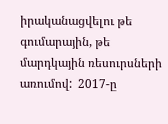իրականացվելու թե գումարային, թե մարդկային ռեսուրսների առումով:  2017-ը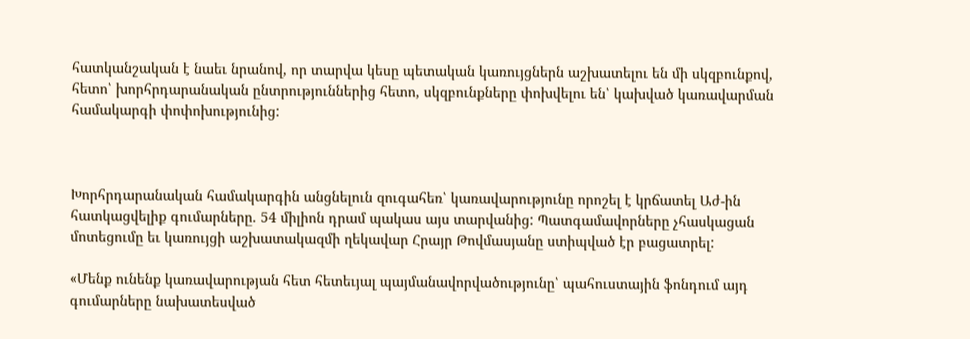հատկանշական է նաեւ նրանով, որ տարվա կեսը պետական կառույցներն աշխատելու են մի սկզբունքով, հետո՝ խորհրդարանական ընտրություններից հետո, սկզբունքները փոխվելու են՝ կախված կառավարման համակարգի փոփոխությունից:



Խորհրդարանական համակարգին անցնելուն զուգահեռ՝ կառավարությունը որոշել է կրճատել Աժ-ին հատկացվելիք գումարները. 54 միլիոն դրամ պակաս այս տարվանից: Պատգամավորները չհասկացան մոտեցումը եւ կառույցի աշխատակազմի ղեկավար Հրայր Թովմասյանը ստիպված էր բացատրել:

«Մենք ունենք կառավարության հետ հետեւյալ պայմանավորվածությունը՝ պահուստային ֆոնդում այդ գումարները նախատեսված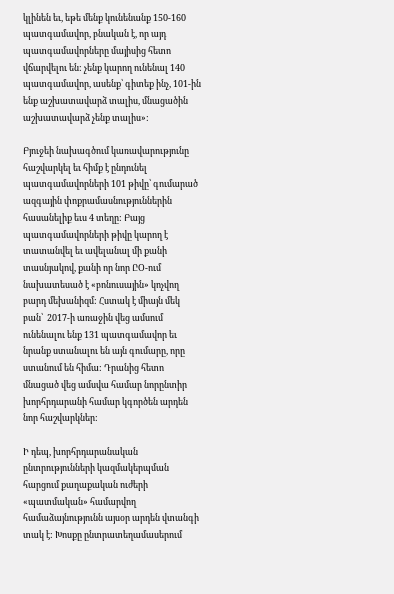կլինեն եւ, եթե մենք կունենանք 150-160 պատգամավոր, բնական է, որ այդ պատգամավորները մայիսից հետո վճարվելու են: չենք կարող ունենալ 140 պատգամավոր, ասենք՝ գիտեք ինչ, 101-ին ենք աշխատավարձ տալիս, մնացածին աշխատավարձ չենք տալիս»:

Բյուջեի նախագծում կառավարությունը հաշվարկել եւ հիմք է ընդունել պատգամավորների 101 թիվը՝ գումարած ազգային փոքրամասնություններին հասանելիք եւս 4 տեղը: Բայց պատգամավորների թիվը կարող է տատանվել եւ ավելանալ մի քանի տասնյակով, քանի որ նոր ԸՕ-ում նախատեսած է «բոնուսային» կոչվող բարդ մեխանիզմ: Հստակ է միայն մեկ բան՝  2017-ի առաջին վեց ամսում ունենալու ենք 131 պատգամավոր եւ նրանք ստանալու են այն գումարը, որը ստանում են հիմա: Դրանից հետո մնացած վեց ամսվա համար նորընտիր խորհրդարանի համար կգործեն արդեն նոր հաշվարկներ:

Ի դեպ, խորհրդարանական ընտրությունների կազմակերպման հարցում քաղաքական ուժերի «պատմական» համարվող համաձայնությունն այսօր արդեն վտանգի տակ է: Խոսքը ընտրատեղամասերում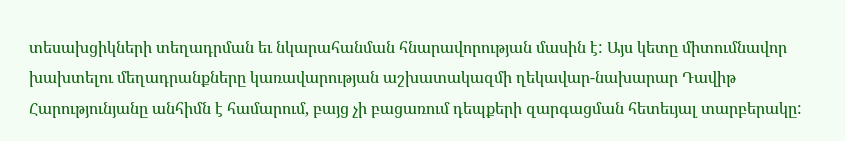տեսախցիկների տեղադրման եւ նկարահանման հնարավորության մասին է: Այս կետը միտումնավոր խախտելու մեղադրանքները կառավարության աշխատակազմի ղեկավար-նախարար Դավիթ Հարությունյանը անհիմն է համարում, բայց չի բացառում դեպքերի զարգացման հետեւյալ տարբերակը: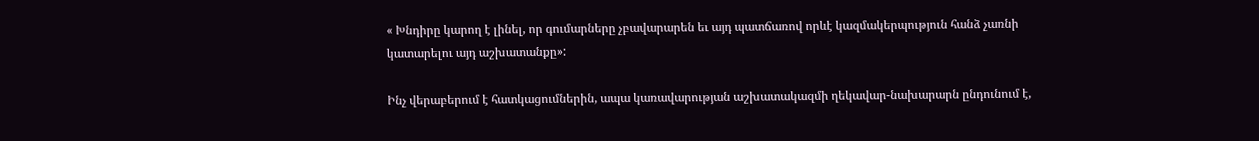« Խնդիրը կարող է լինել, որ գումարները չբավարարեն եւ այդ պատճառով որևէ կազմակերպություն հանձ չառնի կատարելու այդ աշխատանքը»:

Ինչ վերաբերում է հատկացումներին, ապա կառավարության աշխատակազմի ղեկավար-նախարարն ընդունում է,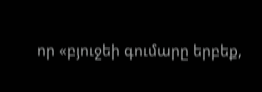որ «բյուջեի գումարը երբեք,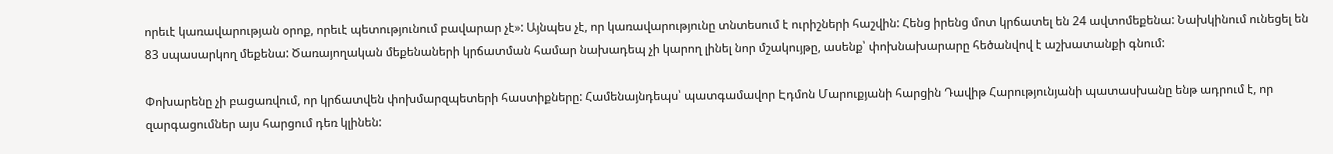որեւէ կառավարության օրոք, որեւէ պետությունում բավարար չէ»: Այնպես չէ, որ կառավարությունը տնտեսում է ուրիշների հաշվին: Հենց իրենց մոտ կրճատել են 24 ավտոմեքենա: Նախկինում ունեցել են 83 սպասարկող մեքենա: Ծառայողական մեքենաների կրճատման համար նախադեպ չի կարող լինել նոր մշակույթը, ասենք՝ փոխնախարարը հեծանվով է աշխատանքի գնում:

Փոխարենը չի բացառվում, որ կրճատվեն փոխմարզպետերի հաստիքները: Համենայնդեպս՝ պատգամավոր Էդմոն Մարուքյանի հարցին Դավիթ Հարությունյանի պատասխանը ենթ ադրում է, որ զարգացումներ այս հարցում դեռ կլինեն: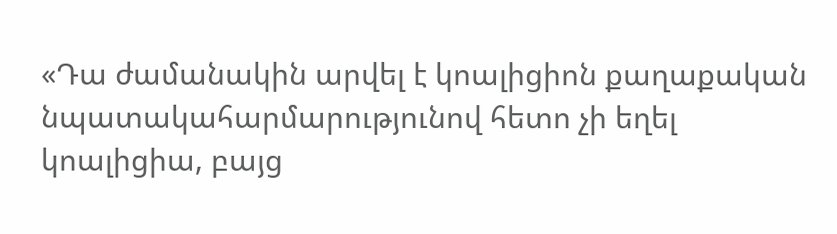«Դա ժամանակին արվել է կոալիցիոն քաղաքական նպատակահարմարությունով հետո չի եղել կոալիցիա, բայց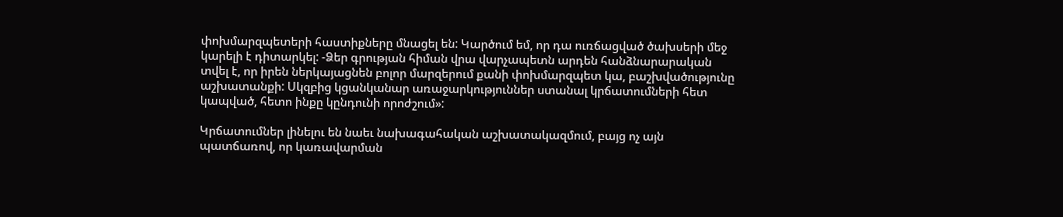փոխմարզպետերի հաստիքները մնացել են: Կարծում եմ, որ դա ուռճացված ծախսերի մեջ կարելի է դիտարկել: -Ձեր գրության հիման վրա վարչապետն արդեն հանձնարարական տվել է, որ իրեն ներկայացնեն բոլոր մարզերում քանի փոխմարզպետ կա, բաշխվածությունը աշխատանքի: Սկզբից կցանկանար առաջարկություններ ստանալ կրճատումների հետ կապված, հետո ինքը կընդունի որոժշում»:

Կրճատումներ լինելու են նաեւ նախագահական աշխատակազմում, բայց ոչ այն պատճառով, որ կառավարման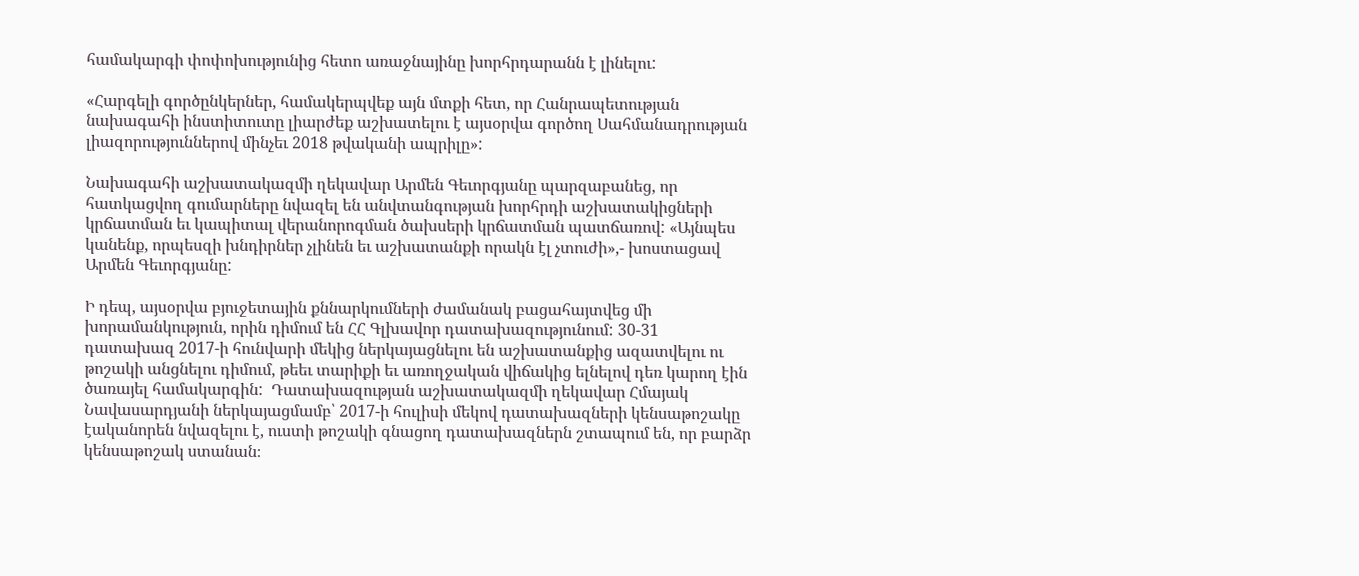համակարգի փոփոխությունից հետո առաջնայինը խորհրդարանն է լինելու:

«Հարգելի գործընկերներ, համակերպվեք այն մտքի հետ, որ Հանրապետության նախագահի ինստիտուտը լիարժեք աշխատելու է այսօրվա գործող Սահմանադրության լիազորություններով մինչեւ 2018 թվականի ապրիլը»:

Նախագահի աշխատակազմի ղեկավար Արմեն Գեւորգյանը պարզաբանեց, որ հատկացվող գումարները նվազել են անվտանգության խորհրդի աշխատակիցների կրճատման եւ կապիտալ վերանորոգման ծախսերի կրճատման պատճառով: «Այնպես կանենք, որպեսզի խնդիրներ չլինեն եւ աշխատանքի որակն էլ չտուժի»,- խոստացավ Արմեն Գեւորգյանը:

Ի դեպ, այսօրվա բյուջետային քննարկումների ժամանակ բացահայտվեց մի խորամանկություն, որին դիմում են ՀՀ Գլխավոր դատախազությունում: 30-31 դատախազ 2017-ի հունվարի մեկից ներկայացնելու են աշխատանքից ազատվելու ու թոշակի անցնելու դիմում, թեեւ տարիքի եւ առողջական վիճակից ելնելով դեռ կարող էին ծառայել համակարգին:  Դատախազության աշխատակազմի ղեկավար Հմայակ Նավասարդյանի ներկայացմամբ՝ 2017-ի հուլիսի մեկով դատախազների կենսաթոշակը էականորեն նվազելու է, ուստի թոշակի գնացող դատախազներն շտապում են, որ բարձր կենսաթոշակ ստանան։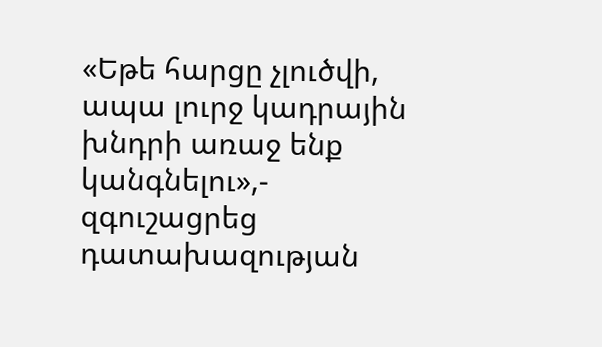«Եթե հարցը չլուծվի, ապա լուրջ կադրային խնդրի առաջ ենք կանգնելու»,- զգուշացրեց դատախազության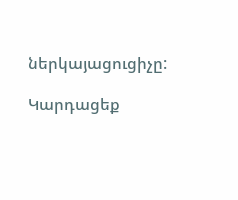ներկայացուցիչը:

Կարդացեք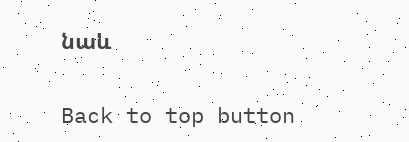նաև

Back to top button